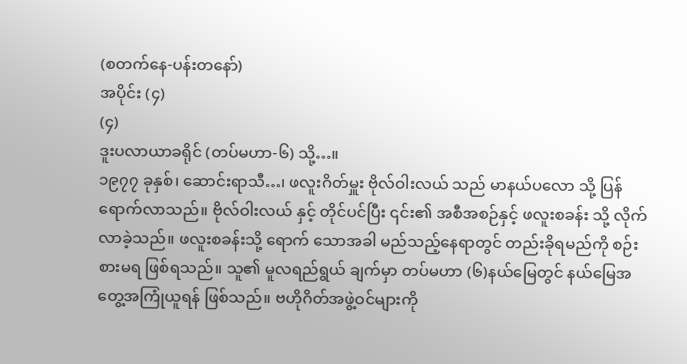(စတက်နေ-ပန်းတနော်)
အပိုင်း (၄)
(၄)
ဒူးပလာယာခရိုင် (တပ်မဟာ-၆) သို့…။
၁၉၇၇ ခုနှစ်၊ ဆောင်းရာသီ…၊ ဖလူးဂိတ်မှူး ဗိုလ်ဝါးလယ် သည် မာနယ်ပလော သို့ ပြန်ရောက်လာသည်။ ဗိုလ်ဝါးလယ် နှင့် တိုင်ပင်ပြီး ၎င်း၏ အစီအစဉ်နှင့် ဖလူးစခန်း သို့ လိုက်လာခဲ့သည်။ ဖလူးစခန်းသို့ ရောက် သောအခါ မည်သည့်နေရာတွင် တည်းခိုရမည်ကို စဉ်းစားမရ ဖြစ်ရသည်။ သူ၏ မူလရည်ရွယ် ချက်မှာ တပ်မဟာ (၆)နယ်မြေတွင် နယ်မြေအတွေ့အကြုံယူရန် ဖြစ်သည်။ ဗဟိုဂိတ်အဖွဲ့ဝင်များကို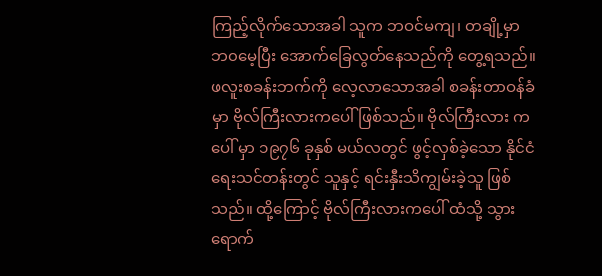ကြည့်လိုက်သောအခါ သူက ဘဝင်မကျ၊ တချို့မှာ ဘ၀မေ့ပြီး အောက်ခြေလွတ်နေသည်ကို တွေ့ရသည်။ ဖလူးစခန်းဘက်ကို လေ့လာသောအခါ စခန်းတာဝန်ခံမှာ ဗိုလ်ကြီးလားကပေါ် ဖြစ်သည်။ ဗိုလ်ကြီးလား ကပေါ် မှာ ၁၉၇၆ ခုနှစ် မယ်လတွင် ဖွင့်လှစ်ခဲ့သော နိုင်ငံရေးသင်တန်းတွင် သူနှင့် ရင်းနှီးသိကျွမ်းခဲ့သူ ဖြစ်သည်။ ထို့ကြောင့် ဗိုလ်ကြီးလားကပေါ် ထံသို့ သွားရောက်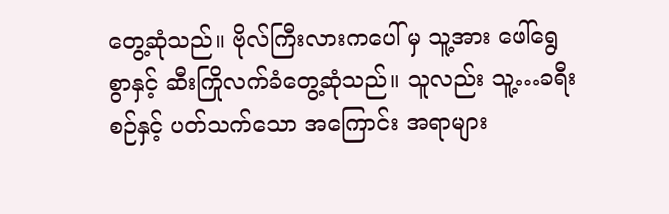တွေ့ဆုံသည်။ ဗိုလ်ကြီးလားကပေါ် မှ သူ့အား ဖေါ်ရွေစွာနှင့် ဆီးကြိုလက်ခံတွေ့ဆုံသည်။ သူလည်း သူ့…ခရီးစဉ်နှင့် ပတ်သက်သော အကြောင်း အရာများ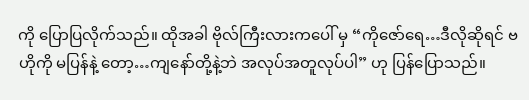ကို ပြောပြလိုက်သည်။ ထိုအခါ ဗိုလ်ကြီးလားကပေါ် မှ “ကိုဇော်ရေ…ဒီလိုဆိုရင် ဗဟိုကို မပြန်နဲ့ တော့…ကျနော်တို့နဲ့ဘဲ အလုပ်အတူလုပ်ပါ” ဟု ပြန်ပြောသည်။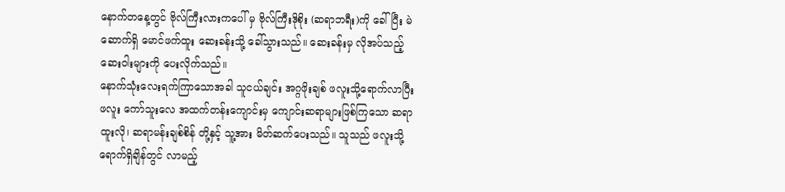နောက်တနေ့တွင် ဗိုလ်ကြီးလားကပေါ် မှ ဗိုလ်ကြီးဒိုစိုး (ဆရာဘရီး)ကို ခေါ်ပြီး မဲဆောက်ရှိ မောင်ဖက်ထူး ဆေးခန်းသို့ ခေါ်သွားသည်။ ဆေးခန်းမှ လိုအပ်သည့် ဆေးဝါးများကို ပေးလိုက်သည်။
နောက်သုံးလေးရက်ကြာသောအခါ သူငယ်ချင်း အဂ္ဂဖိုးချစ် ဖလူးသို့ရောက်လာပြီး ဖလူး ကော်သူးလေ အထက်တန်းကျောင်းမှ ကျောင်းဆရာများဖြစ်ကြသော ဆရာထူးလို၊ ဆရာမန်းချစ်စိန် တို့နှင့် သူ့အား မိတ်ဆက်ပေးသည်။ သူသည် ဖလူးသို့ ရောက်ရှိချိန်တွင် လာမည့်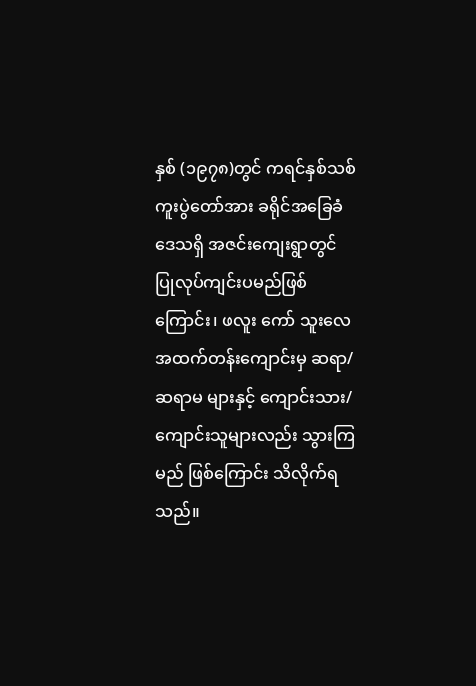နှစ် (၁၉၇၈)တွင် ကရင်နှစ်သစ် ကူးပွဲတော်အား ခရိုင်အခြေခံဒေသရှိ အဇင်းကျေးရွာတွင် ပြုလုပ်ကျင်းပမည်ဖြစ်ကြောင်း၊ ဖလူး ကော် သူးလေ အထက်တန်းကျောင်းမှ ဆရာ/ဆရာမ များနှင့် ကျောင်းသား/ကျောင်းသူများလည်း သွားကြမည် ဖြစ်ကြောင်း သိလိုက်ရသည်။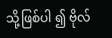သို့ဖြစ်ပါ ၍ ဗိုလ်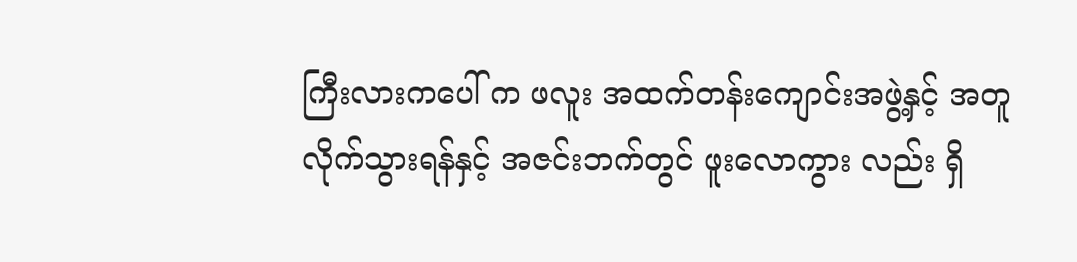ကြီးလားကပေါ် က ဖလူး အထက်တန်းကျောင်းအဖွဲ့နှင့် အတူ လိုက်သွားရန်နှင့် အဇင်းဘက်တွင် ဖူးလောကွား လည်း ရှိ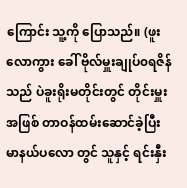ကြောင်း သူ့ကို ပြောသည်။ (ဖူးလောကွား ခေါ် ဗိုလ်မှူးချုပ်၀ရဇိန် သည် ပဲခူးရိုးမတိုင်းတွင် တိုင်းမှူးအဖြစ် တာဝန်ထမ်းဆောင်ခဲ့ပြီး မာနယ်ပလော တွင် သူနှင့် ရင်းနှီး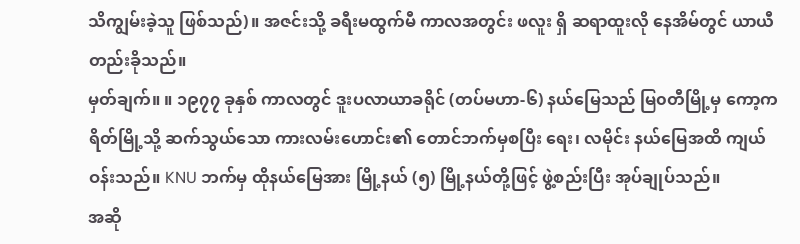သိကျွမ်းခဲ့သူ ဖြစ်သည်)။ အဇင်းသို့ ခရီးမထွက်မီ ကာလအတွင်း ဖလူး ရှိ ဆရာထူးလို နေအိမ်တွင် ယာယီ တည်းခိုသည်။
မှတ်ချက်။ ။ ၁၉၇၇ ခုနှစ် ကာလတွင် ဒူးပလာယာခရိုင် (တပ်မဟာ-၆) နယ်မြေသည် မြ၀တီမြို့မှ ကော့ကရိတ်မြို့သို့ ဆက်သွယ်သော ကားလမ်းဟောင်း၏ တောင်ဘက်မှစပြီး ရေး၊ လမိုင်း နယ်မြေအထိ ကျယ်ဝန်းသည်။ KNU ဘက်မှ ထိုနယ်မြေအား မြို့နယ် (၅) မြို့နယ်တို့ဖြင့် ဖွဲ့စည်းပြီး အုပ်ချုပ်သည်။
အဆို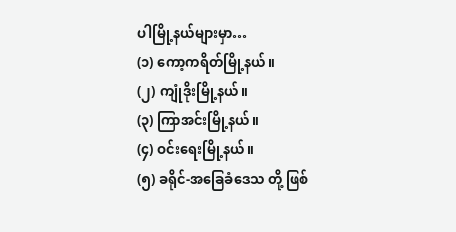ပါမြို့နယ်များမှာ…
(၁) ကော့ကရိတ်မြို့နယ်။
(၂) ကျုံဒိုးမြို့နယ်။
(၃) ကြာအင်းမြို့နယ်။
(၄) ဝင်းရေးမြို့နယ်။
(၅) ခရိုင်-အခြေခံဒေသ တို့ ဖြစ်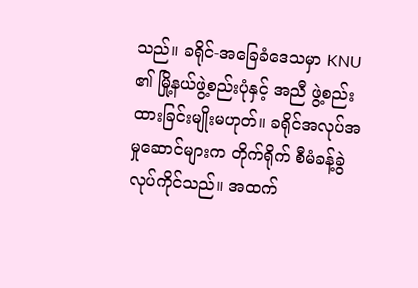သည်။ ခရိုင်-အခြေခံဒေသမှာ KNU ၏ မြို့နယ်ဖွဲ့စည်းပုံနှင့် အညီ ဖွဲ့စည်း ထားခြင်းမျိုးမဟုတ်။ ခရိုင်အလုပ်အမှုဆောင်များက တိုက်ရိုက် စီမံခန့်ခွဲ လုပ်ကိုင်သည်။ အထက်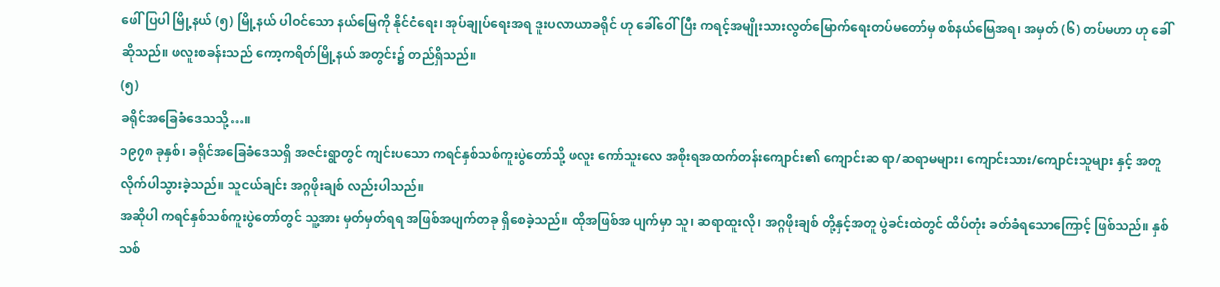ဖေါ်ပြပါ မြို့နယ် (၅) မြို့နယ် ပါဝင်သော နယ်မြေကို နိုင်ငံရေး၊ အုပ်ချုပ်ရေးအရ ဒူးပလာယာခရိုင် ဟု ခေါ်ဝေါ်ပြီး ကရင့်အမျိုးသားလွတ်မြောက်ရေးတပ်မတော်မှ စစ်နယ်မြေအရ၊ အမှတ် (၆) တပ်မဟာ ဟု ခေါ်ဆိုသည်။ ဖလူးစခန်းသည် ကော့ကရိတ်မြို့နယ် အတွင်း၌ တည်ရှိသည်။
(၅)
ခရိုင်အခြေခံဒေသသို့…။
၁၉၇၈ ခုနှစ်၊ ခရိုင်အခြေခံဒေသရှိ အဇင်းရွာတွင် ကျင်းပသော ကရင်နှစ်သစ်ကူးပွဲတော်သို့ ဖလူး ကော်သူးလေ အစိုးရအထက်တန်းကျောင်း၏ ကျောင်းဆ ရာ/ဆရာမများ၊ ကျောင်းသား/ကျောင်းသူများ နှင့် အတူ လိုက်ပါသွားခဲ့သည်။ သူငယ်ချင်း အဂ္ဂဖိုးချစ် လည်းပါသည်။
အဆိုပါ ကရင်နှစ်သစ်ကူးပွဲတော်တွင် သူ့အား မှတ်မှတ်ရရ အဖြစ်အပျက်တခု ရှိစေခဲ့သည်။ ထိုအဖြစ်အ ပျက်မှာ သူ၊ ဆရာထူးလို၊ အဂ္ဂဖိုးချစ် တို့နှင့်အတူ ပွဲခင်းထဲတွင် ထိပ်တုံး ခတ်ခံရသောကြောင့် ဖြစ်သည်။ နှစ်သစ်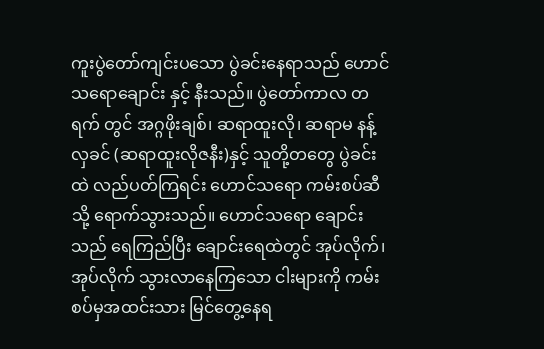ကူးပွဲတော်ကျင်းပသော ပွဲခင်းနေရာသည် ဟောင်သရောချောင်း နှင့် နီးသည်။ ပွဲတော်ကာလ တရက် တွင် အဂ္ဂဖိုးချစ်၊ ဆရာထူးလို၊ ဆရာမ နန့်လှခင် (ဆရာထူးလိုဇနီး)နှင့် သူတို့တတွေ ပွဲခင်းထဲ လည်ပတ်ကြရင်း ဟောင်သရော ကမ်းစပ်ဆီသို့ ရောက်သွားသည်။ ဟောင်သရော ချောင်းသည် ရေကြည်ပြီး ချောင်းရေထဲတွင် အုပ်လိုက်၊ အုပ်လိုက် သွားလာနေကြသော ငါးများကို ကမ်း စပ်မှအထင်းသား မြင်တွေ့နေရ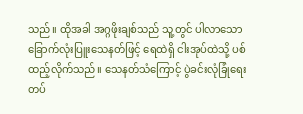သည်။ ထိုအခါ အဂ္ဂဖိုးချစ်သည် သူ့တွင် ပါလာသော ခြောက်လုံးပြူးသေနတ်ဖြင့် ရေထဲရှိ ငါးအုပ်ထဲသို့ ပစ်ထည့်လိုက်သည်။ သေနတ်သံကြောင့် ပွဲခင်းလုံခြုံရေး တပ်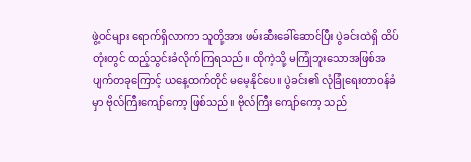ဖွဲ့ဝင်များ ရောက်ရှိလာကာ သူတို့အား ဖမ်းဆီးခေါ်ဆောင်ပြီး ပွဲခင်းထဲရှိ ထိပ်တုံးတွင် ထည့်သွင်းခံလိုက်ကြရသည်။ ထိုကဲ့သို့ မကြုံဘူးသောအဖြစ်အပျက်တခုကြောင့် ယနေ့ထက်တိုင် မမေ့နိုင်ပေ။ ပွဲခင်း၏ လုံခြုံရေးတာဝန်ခံမှာ ဗိုလ်ကြီးကျော်ကော့ ဖြစ်သည်။ ဗိုလ်ကြီး ကျော်ကော့ သည်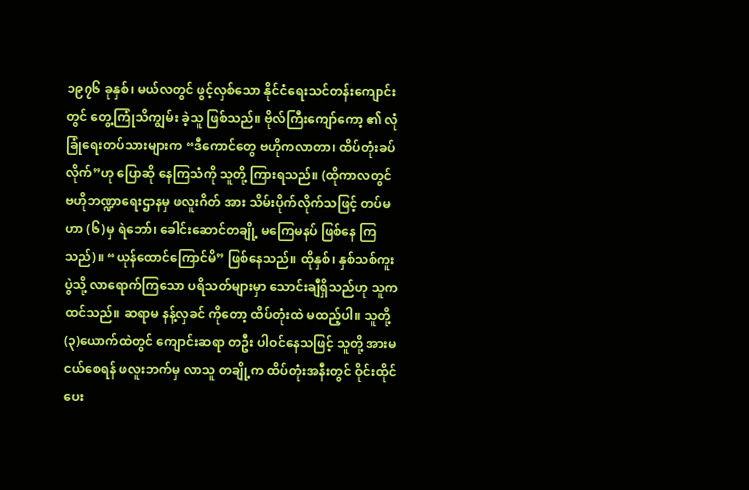၁၉၇၆ ခုနှစ်၊ မယ်လတွင် ဖွင့်လှစ်သော နိုင်ငံရေးသင်တန်းကျောင်းတွင် တွေ့ကြုံသိကျွမ်း ခဲ့သူ ဖြစ်သည်။ ဗိုလ်ကြီးကျော်ကော့ ၏ လုံခြုံရေးတပ်သားများက “ဒီကောင်တွေ ဗဟိုကလာတာ၊ ထိပ်တုံးခပ်လိုက်”ဟု ပြောဆို နေကြသံကို သူတို့ ကြားရသည်။ (ထိုကာလတွင် ဗဟိုဘဏ္ဍာရေးဌာနမှ ဖလူးဂိတ် အား သိမ်းပိုက်လိုက်သဖြင့် တပ်မဟာ (၆)မှ ရဲဘော်၊ ခေါင်းဆောင်တချို့ မကြေမနပ် ဖြစ်နေ ကြသည်)။ “ယုန်ထောင်ကြောင်မိ” ဖြစ်နေသည်။ ထိုနှစ်၊ နှစ်သစ်ကူးပွဲသို့ လာရောက်ကြသော ပရိသတ်များမှာ သောင်းချီရှိသည်ဟု သူက ထင်သည်။ ဆရာမ နန့်လှခင် ကိုတော့ ထိပ်တုံးထဲ မထည့်ပါ။ သူတို့ (၃)ယောက်ထဲတွင် ကျောင်းဆရာ တဦး ပါဝင်နေသဖြင့် သူတို့ အားမငယ်စေရန် ဖလူးဘက်မှ လာသူ တချို့က ထိပ်တုံးအနီးတွင် ဝိုင်းထိုင်ပေး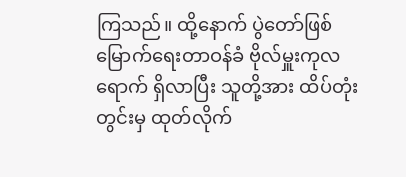ကြသည်။ ထို့နောက် ပွဲတော်ဖြစ်မြောက်ရေးတာဝန်ခံ ဗိုလ်မှူးကုလ ရောက် ရှိလာပြီး သူတို့အား ထိပ်တုံးတွင်းမှ ထုတ်လိုက်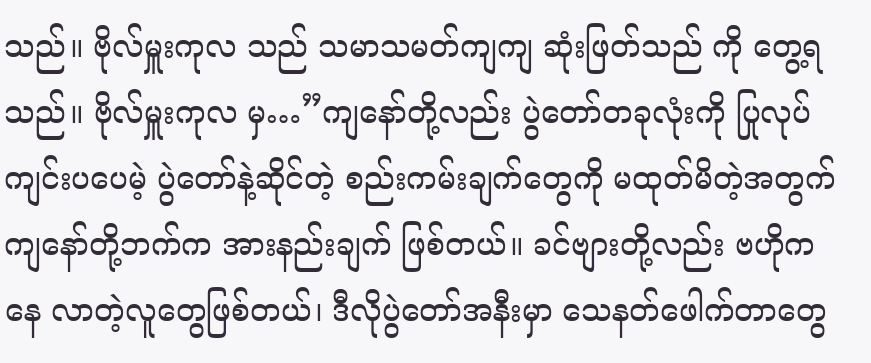သည်။ ဗိုလ်မှူးကုလ သည် သမာသမတ်ကျကျ ဆုံးဖြတ်သည် ကို တွေ့ရသည်။ ဗိုလ်မှူးကုလ မှ…”ကျနော်တို့လည်း ပွဲတော်တခုလုံးကို ပြုလုပ်ကျင်းပပေမဲ့ ပွဲတော်နဲ့ဆိုင်တဲ့ စည်းကမ်းချက်တွေကို မထုတ်မိတဲ့အတွက် ကျနော်တို့ဘက်က အားနည်းချက် ဖြစ်တယ်။ ခင်ဗျားတို့လည်း ဗဟိုကနေ လာတဲ့လူတွေဖြစ်တယ်၊ ဒီလိုပွဲတော်အနီးမှာ သေနတ်ဖေါက်တာတွေ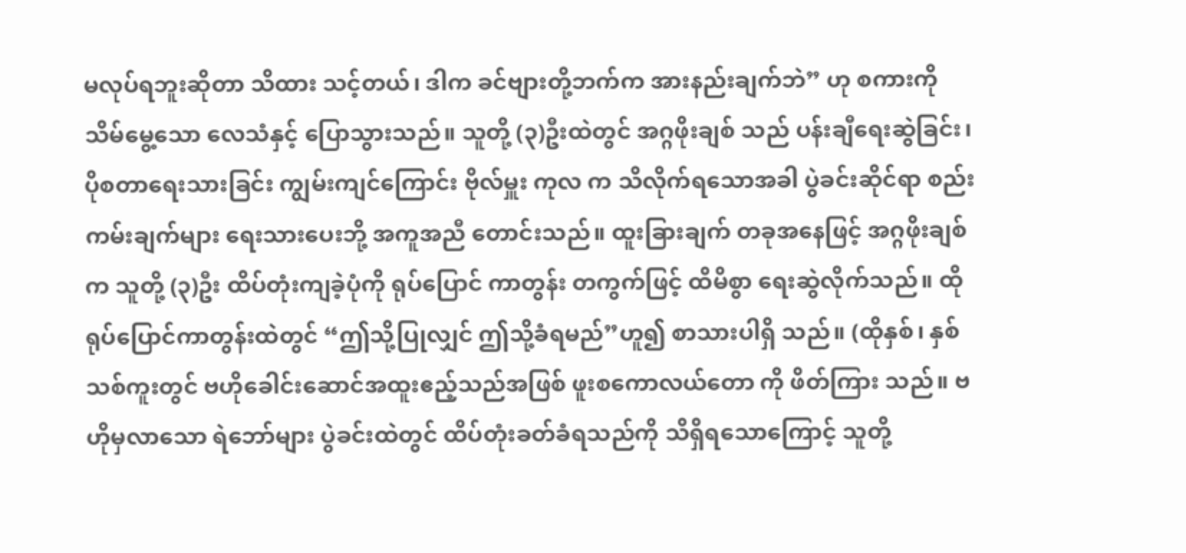မလုပ်ရဘူးဆိုတာ သိထား သင့်တယ်၊ ဒါက ခင်ဗျားတို့ဘက်က အားနည်းချက်ဘဲ” ဟု စကားကို သိမ်မွေ့သော လေသံနှင့် ပြောသွားသည်။ သူတို့ (၃)ဦးထဲတွင် အဂ္ဂဖိုးချစ် သည် ပန်းချီရေးဆွဲခြင်း၊ ပိုစတာရေးသားခြင်း ကျွမ်းကျင်ကြောင်း ဗိုလ်မှူး ကုလ က သိလိုက်ရသောအခါ ပွဲခင်းဆိုင်ရာ စည်းကမ်းချက်များ ရေးသားပေးဘို့ အကူအညီ တောင်းသည်။ ထူးခြားချက် တခုအနေဖြင့် အဂ္ဂဖိုးချစ်က သူတို့ (၃)ဦး ထိပ်တုံးကျခဲ့ပုံကို ရုပ်ပြောင် ကာတွန်း တကွက်ဖြင့် ထိမိစွာ ရေးဆွဲလိုက်သည်။ ထိုရုပ်ပြောင်ကာတွန်းထဲတွင် “ဤသို့ပြုလျှင် ဤသို့ခံရမည်”ဟူ၍ စာသားပါရှိ သည်။ (ထိုနှစ်၊ နှစ်သစ်ကူးတွင် ဗဟိုခေါင်းဆောင်အထူးဧည့်သည်အဖြစ် ဖူးစကောလယ်တော ကို ဖိတ်ကြား သည်။ ဗဟိုမှလာသော ရဲဘော်များ ပွဲခင်းထဲတွင် ထိပ်တုံးခတ်ခံရသည်ကို သိရှိရသောကြောင့် သူတို့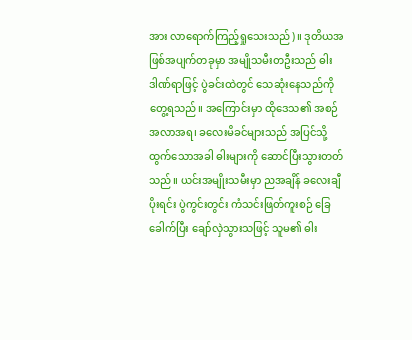အား လာရောက်ကြည့်ရှုသေးသည်)။ ဒုတိယအဖြစ်အပျက်တခုမှာ အမျိုသမီးတဦးသည် ဓါးဒါဏ်ရာဖြင့် ပွဲခင်းထဲတွင် သေဆုံးနေသည်ကို တွေ့ရသည်။ အကြောင်းမှာ ထိုဒေသ၏ အစဉ်အလာအရ၊ ခလေးမိခင်များသည် အပြင်သို့ ထွက်သောအခါ ဓါးများကို ဆောင်ပြီးသွားတတ်သည်။ ယင်းအမျိုးသမီးမှာ ညအချိန် ခလေးချီပိုးရင်း ပွဲကွင်းတွင်း ကံသင်းဖြတ်ကူးစဉ် ခြေခေါက်ပြီး ချော်လှဲသွားသဖြင့် သူမ၏ ဓါး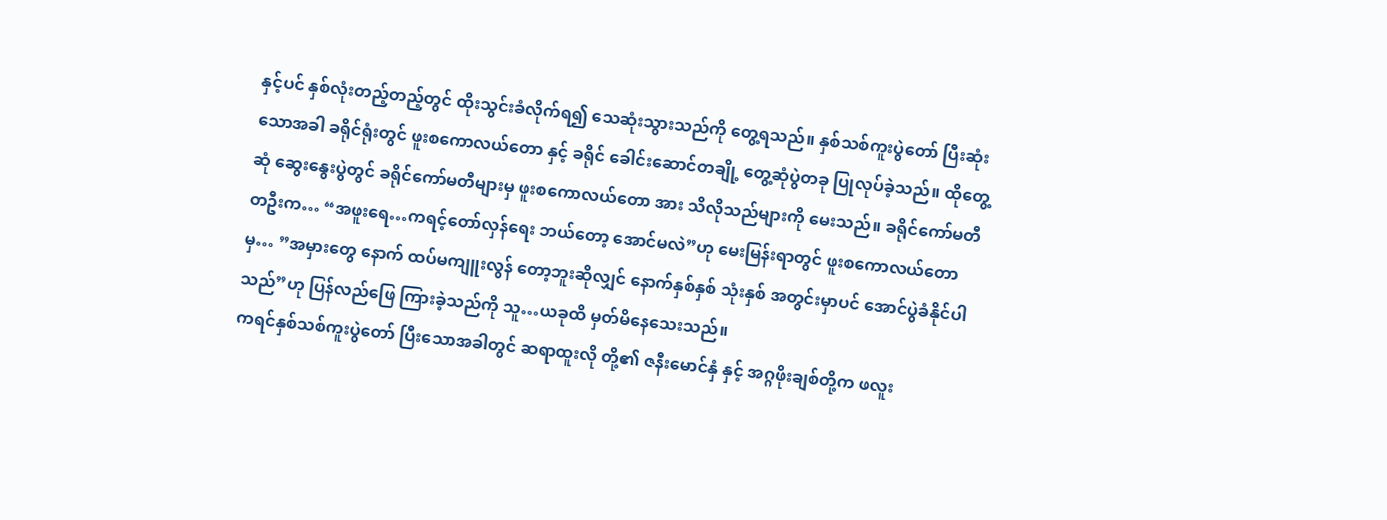နှင့်ပင် နှစ်လုံးတည့်တည့်တွင် ထိုးသွင်းခံလိုက်ရ၍ သေဆုံးသွားသည်ကို တွေ့ရသည်။ နှစ်သစ်ကူးပွဲတော် ပြီးဆုံးသောအခါ ခရိုင်ရုံးတွင် ဖူးစကောလယ်တော နှင့် ခရိုင် ခေါင်းဆောင်တချို့ တွေ့ဆုံပွဲတခု ပြုလုပ်ခဲ့သည်။ ထိုတွေ့ဆုံ ဆွေးနွေးပွဲတွင် ခရိုင်ကော်မတီများမှ ဖူးစကောလယ်တော အား သိလိုသည်များကို မေးသည်။ ခရိုင်ကော်မတီတဦးက… “အဖူးရေ…ကရင့်တော်လှန်ရေး ဘယ်တော့ အောင်မလဲ”ဟု မေးမြန်းရာတွင် ဖူးစကောလယ်တော မှ… ”အမှားတွေ နောက် ထပ်မကျူးလွန် တော့ဘူးဆိုလျှင် နောက်နှစ်နှစ် သုံးနှစ် အတွင်းမှာပင် အောင်ပွဲခံနိုင်ပါသည်”ဟု ပြန်လည်ဖြေ ကြားခဲ့သည်ကို သူ…ယခုထိ မှတ်မိနေသေးသည်။
ကရင်နှစ်သစ်ကူးပွဲတော် ပြီးသောအခါတွင် ဆရာထူးလို တို့၏ ဇနီးမောင်နှံ နှင့် အဂ္ဂဖိုးချစ်တို့က ဖလူး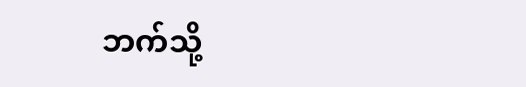ဘက်သို့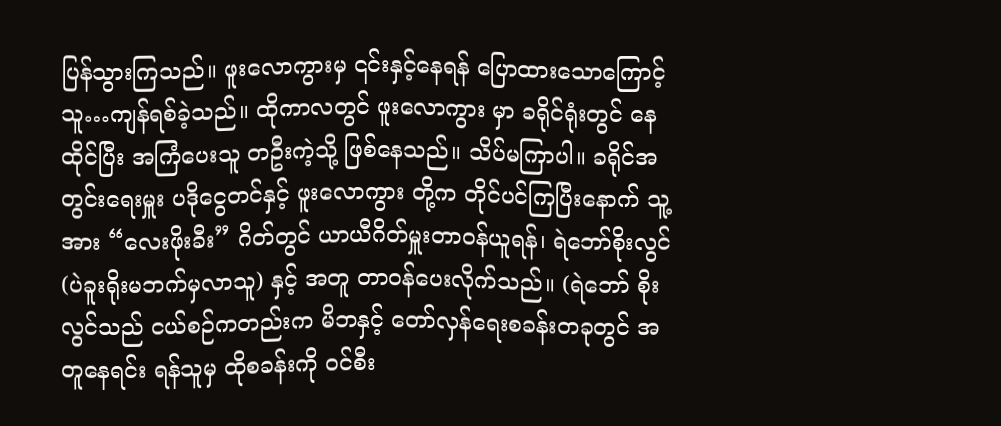ပြန်သွားကြသည်။ ဖူးလောကွားမှ ၎င်းနှင့်နေရန် ပြောထားသောကြောင့် သူ…ကျန်ရစ်ခဲ့သည်။ ထိုကာလတွင် ဖူးလောကွား မှာ ခရိုင်ရုံးတွင် နေထိုင်ပြီး အကြံပေးသူ တဦးကဲ့သို့ ဖြစ်နေသည်။ သိပ်မကြာပါ။ ခရိုင်အတွင်းရေးမှူး ပဒိုငွေတင်နှင့် ဖူးလောကွား တို့က တိုင်ပင်ကြပြီးနောက် သူ့အား “လေးဖိုးခီး” ဂိတ်တွင် ယာယီဂိတ်မှူးတာဝန်ယူရန်၊ ရဲဘော်စိုးလွင် (ပဲခူးရိုးမဘက်မှလာသူ) နှင့် အတူ တာဝန်ပေးလိုက်သည်။ (ရဲဘော် စိုးလွင်သည် ငယ်စဉ်ကတည်းက မိဘနှင့် တော်လှန်ရေးစခန်းတခုတွင် အတူနေရင်း ရန်သူမှ ထိုစခန်းကို ဝင်စီး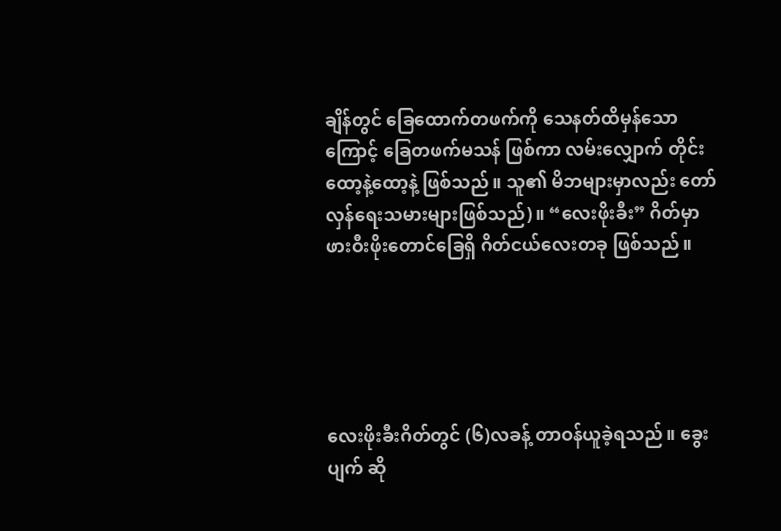ချိန်တွင် ခြေထောက်တဖက်ကို သေနတ်ထိမှန်သောကြောင့် ခြေတဖက်မသန် ဖြစ်ကာ လမ်းလျှောက် တိုင်း ထော့နဲ့ထော့နဲ့ ဖြစ်သည်။ သူ၏ မိဘများမှာလည်း တော်လှန်ရေးသမားများဖြစ်သည်)။ “လေးဖိုးခီး” ဂိတ်မှာ ဖားဝီးဖိုးတောင်ခြေရှိ ဂိတ်ငယ်လေးတခု ဖြစ်သည်။





လေးဖိုးခီးဂိတ်တွင် (၆)လခန့် တာဝန်ယူခဲ့ရသည်။ ခွေးပျက် ဆို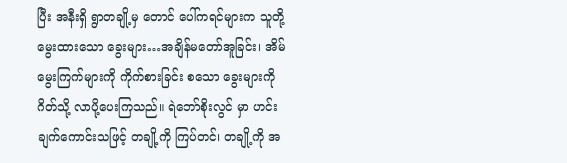ပြီး အနီးရှိ ရွာတချို့မှ တောင် ပေါ်ကရင်များက သူတို့ မွေးထားသော ခွေးများ…အချိန်မတော်အူခြင်း၊ အိမ်မွေးကြက်များကို ကိုက်စားခြင်း စသော ခွေးများကို ဂိတ်သို့ လာပို့ပေးကြသည်။ ရဲဘော်စိုးလွင် မှာ ဟင်းချက်ကောင်းသဖြင့် တချို့ကို ကြပ်တင်၊ တချို့ကို အ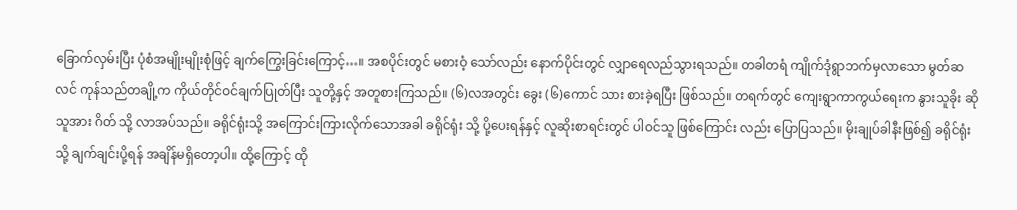ခြောက်လှမ်းပြီး ပုံစံအမျိုးမျိုးစုံဖြင့် ချက်ကြွေးခြင်းကြောင့်…။ အစပိုင်းတွင် မစားဝံ့ သော်လည်း နောက်ပိုင်းတွင် လျှာရေလည်သွားရသည်။ တခါတရံ ကျိုက်ဒုံရွာဘက်မှလာသော မွတ်ဆလင် ကုန်သည်တချို့က ကိုယ်တိုင်ဝင်ချက်ပြုတ်ပြီး သူတို့နှင့် အတူစားကြသည်။ (၆)လအတွင်း ခွေး (၆)ကောင် သား စားခဲ့ရပြီး ဖြစ်သည်။ တရက်တွင် ကျေးရွာကာကွယ်ရေးက နွားသူခိုး ဆိုသူအား ဂိတ် သို့ လာအပ်သည်။ ခရိုင်ရုံးသို့ အကြောင်းကြားလိုက်သောအခါ ခရိုင်ရုံး သို့ ပို့ပေးရန်နှင့် လူဆိုးစာရင်းတွင် ပါဝင်သူ ဖြစ်ကြောင်း လည်း ပြောပြသည်။ မိုးချုပ်ခါနီးဖြစ်၍ ခရိုင်ရုံးသို့ ချက်ချင်းပို့ရန် အချိန်မရှိတော့ပါ။ ထို့ကြောင့် ထို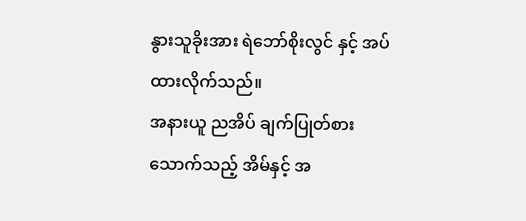နွားသူခိုးအား ရဲဘော်စိုးလွင် နှင့် အပ်ထားလိုက်သည်။
အနားယူ ညအိပ် ချက်ပြုတ်စားသောက်သည့် အိမ်နှင့် အ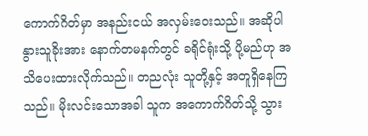ကောက်ဂိတ်မှာ အနည်းငယ် အလှမ်းဝေးသည်။ အဆိုပါ နွားသူခိုးအား နောက်တမနက်တွင် ခရိုင်ရုံးသို့ ပို့မည်ဟု အသိပေးထားလိုက်သည်။ တညလုံး သူတို့နှင့် အတူရှိနေကြသည်။ မိုးလင်းသောအခါ သူက အကောက်ဂိတ်သို့ သွား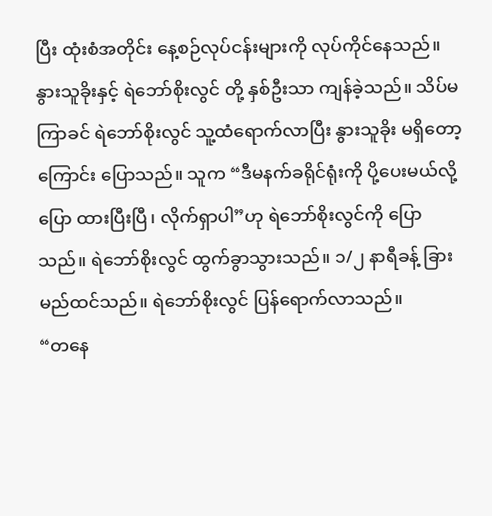ပြီး ထုံးစံအတိုင်း နေ့စဉ်လုပ်ငန်းများကို လုပ်ကိုင်နေသည်။ နွားသူခိုးနှင့် ရဲဘော်စိုးလွင် တို့ နှစ်ဦးသာ ကျန်ခဲ့သည်။ သိပ်မကြာခင် ရဲဘော်စိုးလွင် သူ့ထံရောက်လာပြီး နွားသူခိုး မရှိတော့ကြောင်း ပြောသည်။ သူက “ဒီမနက်ခရိုင်ရုံးကို ပို့ပေးမယ်လို့ ပြော ထားပြီးပြီ၊ လိုက်ရှာပါ”ဟု ရဲဘော်စိုးလွင်ကို ပြောသည်။ ရဲဘော်စိုးလွင် ထွက်ခွာသွားသည်။ ၁/၂ နာရီခန့် ခြားမည်ထင်သည်။ ရဲဘော်စိုးလွင် ပြန်ရောက်လာသည်။
“တနေ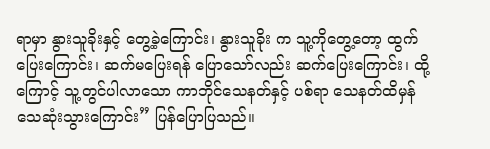ရာမှာ နွားသူခိုးနှင့် တွေ့ခဲ့ကြောင်း၊ နွားသူခိုး က သူ့ကိုတွေ့တော့ ထွက်ပြေးကြောင်း၊ ဆက်မပြေးရန် ပြောသော်လည်း ဆက်ပြေးကြောင်း၊ ထို့ကြောင့် သူ့တွင်ပါလာသော ကာဘိုင်သေနတ်နှင့် ပစ်ရာ သေနတ်ထိမှန် သေဆုံးသွားကြောင်း” ပြန်ပြောပြသည်။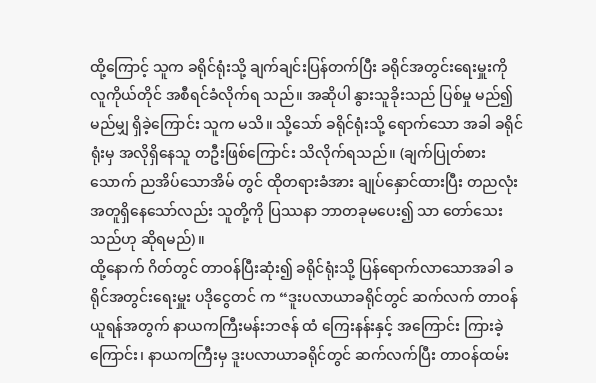ထို့ကြောင့် သူက ခရိုင်ရုံးသို့ ချက်ချင်းပြန်တက်ပြီး ခရိုင်အတွင်းရေးမှူးကို လူကိုယ်တိုင် အစီရင်ခံလိုက်ရ သည်။ အဆိုပါ နွားသူခိုးသည် ပြစ်မှု မည်၍ မည်မျှ ရှိခဲ့ကြောင်း သူက မသိ။ သို့သော် ခရိုင်ရုံးသို့ ရောက်သော အခါ ခရိုင်ရုံးမှ အလိုရှိနေသူ တဦးဖြစ်ကြောင်း သိလိုက်ရသည်။ (ချက်ပြုတ်စားသောက် ညအိပ်သောအိမ် တွင် ထိုတရားခံအား ချုပ်နှောင်ထားပြီး တညလုံး အတူရှိနေသော်လည်း သူတို့ကို ပြဿနာ ဘာတခုမပေး၍ သာ တော်သေးသည်ဟု ဆိုရမည်)။
ထို့နောက် ဂိတ်တွင် တာဝန်ပြီးဆုံး၍ ခရိုင်ရုံးသို့ ပြန်ရောက်လာသောအခါ ခရိုင်အတွင်းရေးမှူး ပဒိုငွေတင် က “ဒူးပလာယာခရိုင်တွင် ဆက်လက် တာဝန်ယူရန်အတွက် နာယကကြီးမန်းဘဇန် ထံ ကြေးနန်းနှင့် အကြောင်း ကြားခဲ့ကြောင်း၊ နာယကကြီးမှ ဒူးပလာယာခရိုင်တွင် ဆက်လက်ပြီး တာဝန်ထမ်း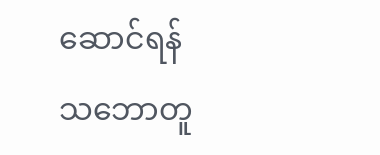ဆောင်ရန် သဘောတူ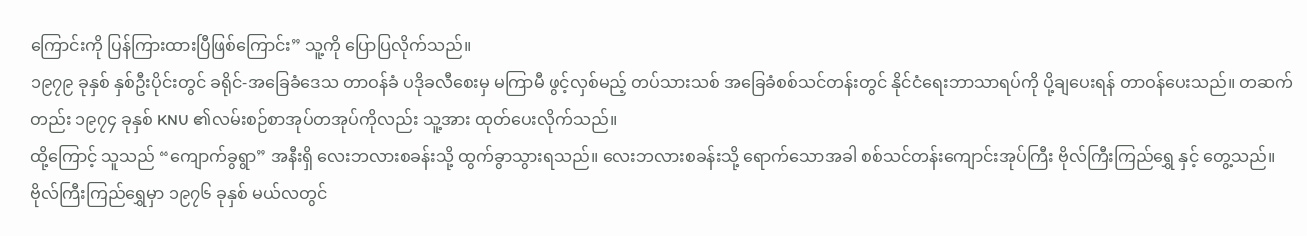ကြောင်းကို ပြန်ကြားထားပြီဖြစ်ကြောင်း” သူ့ကို ပြောပြလိုက်သည်။
၁၉၇၉ ခုနှစ် နှစ်ဦးပိုင်းတွင် ခရိုင်-အခြေခံဒေသ တာဝန်ခံ ပဒိုခလီစေးမှ မကြာမီ ဖွင့်လှစ်မည့် တပ်သားသစ် အခြေခံစစ်သင်တန်းတွင် နိုင်ငံရေးဘာသာရပ်ကို ပို့ချပေးရန် တာဝန်ပေးသည်။ တဆက်တည်း ၁၉၇၄ ခုနှစ် KNU ၏လမ်းစဉ်စာအုပ်တအုပ်ကိုလည်း သူ့အား ထုတ်ပေးလိုက်သည်။
ထို့ကြောင့် သူသည် “ကျောက်ခွရွာ” အနီးရှိ လေးဘလားစခန်းသို့ ထွက်ခွာသွားရသည်။ လေးဘလားစခန်းသို့ ရောက်သောအခါ စစ်သင်တန်းကျောင်းအုပ်ကြီး ဗိုလ်ကြီးကြည်ရွှေ နှင့် တွေ့သည်။ ဗိုလ်ကြီးကြည်ရွှေမှာ ၁၉၇၆ ခုနှစ် မယ်လတွင်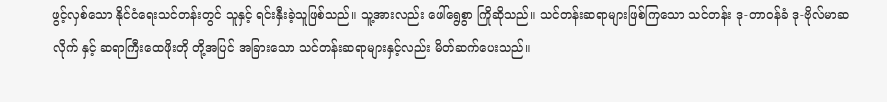ဖွင့်လှစ်သော နိုင်ငံရေးသင်တန်းတွင် သူနှင့် ရင်းနှီးခဲ့သူဖြစ်သည်။ သူ့အားလည်း ဖေါ်ရွေစွာ ကြိုဆိုသည်။ သင်တန်းဆရာများဖြစ်ကြသော သင်တန်း ဒု-တာဝန်ခံ ဒု-ဗိုလ်မာဆလိုက် နှင့် ဆရာကြီးထေဖိုးတို တို့အပြင် အခြားသော သင်တန်းဆရာများနှင့်လည်း မိတ်ဆက်ပေးသည်။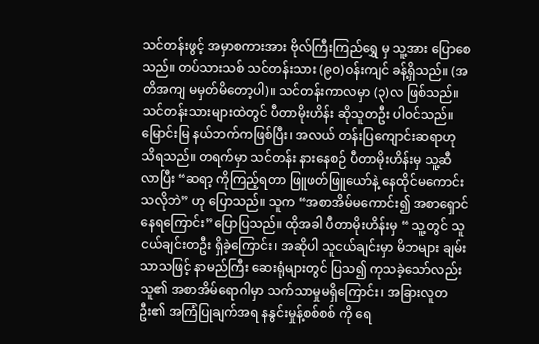သင်တန်းဖွင့် အမှာစကားအား ဗိုလ်ကြီးကြည်ရွှေ မှ သူ့အား ပြောစေသည်။ တပ်သားသစ် သင်တန်းသား (၉၀)ဝန်းကျင် ခန့်ရှိသည်။ (အတိအကျ မမှတ်မိတော့ပါ)။ သင်တန်းကာလမှာ (၃)လ ဖြစ်သည်။
သင်တန်းသားများထဲတွင် ပီတာမိုးဟိန်း ဆိုသူတဦး ပါဝင်သည်။ မြောင်းမြ နယ်ဘက်ကဖြစ်ပြီး၊ အလယ် တန်းပြကျောင်းဆရာဟု သိရသည်။ တရက်မှာ သင်တန်း နားနေစဉ် ပီတာမိုးဟိန်းမှ သူ့ဆီလာပြီး “ဆရာ့ ကိုကြည့်ရတာ ဖြူဖတ်ဖြူယော်နဲ့ နေထိုင်မကောင်းသလိုဘဲ” ဟု ပြောသည်။ သူက “အစာအိမ်မကောင်း၍ အစာရှောင်နေရကြောင်း”ပြောပြသည်။ ထိုအခါ ပီတာမိုးဟိန်းမှ “ သူ့တွင် သူငယ်ချင်းတဦး ရှိခဲ့ကြောင်း၊ အဆိုပါ သူငယ်ချင်းမှာ မိဘများ ချမ်းသာသဖြင့် နာမည်ကြီး ဆေးရုံများတွင် ပြသ၍ ကုသခဲ့သော်လည်း သူ၏ အစာအိမ်ရောဂါမှာ သက်သာမှုမရှိကြောင်း၊ အခြားလူတဦး၏ အကြံပြုချက်အရ နနွင်းမှုန့်စစ်စစ် ကို ရေ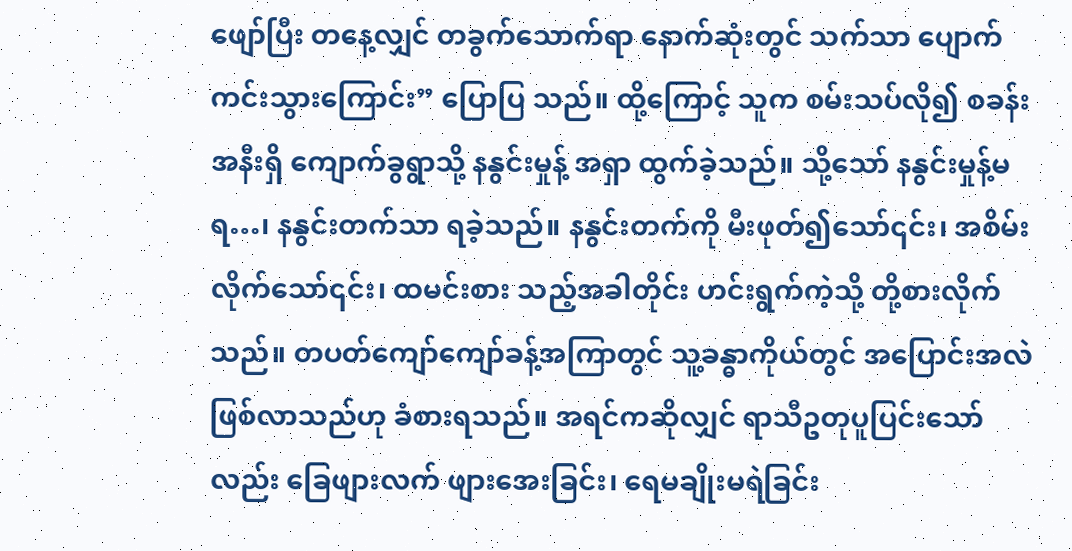ဖျော်ပြီး တနေ့လျှင် တခွက်သောက်ရာ နောက်ဆုံးတွင် သက်သာ ပျောက်ကင်းသွားကြောင်း” ပြောပြ သည်။ ထို့ကြောင့် သူက စမ်းသပ်လို၍ စခန်းအနီးရှိ ကျောက်ခွရွာသို့ နနွင်းမှုန့် အရှာ ထွက်ခဲ့သည်။ သို့သော် နနွင်းမှုန့်မရ…၊ နနွင်းတက်သာ ရခဲ့သည်။ နနွင်းတက်ကို မီးဖုတ်၍သော်၎င်း၊ အစိမ်းလိုက်သော်၎င်း၊ ထမင်းစား သည့်အခါတိုင်း ဟင်းရွက်ကဲ့သို့ တို့စားလိုက်သည်။ တပတ်ကျော်ကျော်ခန့်အကြာတွင် သူ့ခန္ဓာကိုယ်တွင် အပြောင်းအလဲ ဖြစ်လာသည်ဟု ခံစားရသည်။ အရင်ကဆိုလျှင် ရာသီဥတုပူပြင်းသော်လည်း ခြေဖျားလက် ဖျားအေးခြင်း၊ ရေမချိုးမရဲခြင်း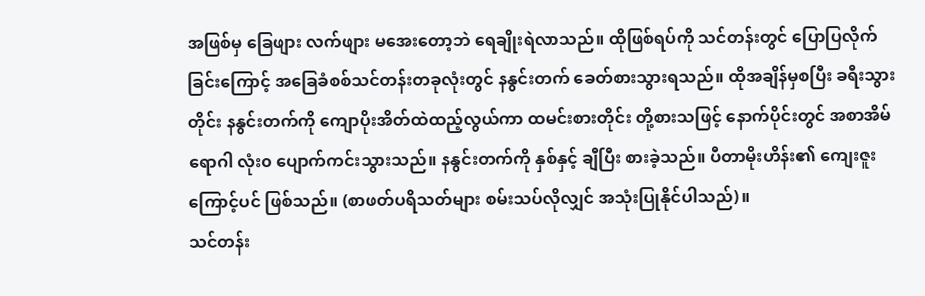အဖြစ်မှ ခြေဖျား လက်ဖျား မအေးတော့ဘဲ ရေချိုးရဲလာသည်။ ထိုဖြစ်ရပ်ကို သင်တန်းတွင် ပြောပြလိုက်ခြင်းကြောင့် အခြေခံစစ်သင်တန်းတခုလုံးတွင် နနွင်းတက် ခေတ်စားသွားရသည်။ ထိုအချိန်မှစပြီး ခရီးသွားတိုင်း နနွင်းတက်ကို ကျောပိုးအိတ်ထဲထည့်လွယ်ကာ ထမင်းစားတိုင်း တို့စားသဖြင့် နောက်ပိုင်းတွင် အစာအိမ်ရောဂါ လုံး၀ ပျောက်ကင်းသွားသည်။ နနွင်းတက်ကို နှစ်နှင့် ချီပြီး စားခဲ့သည်။ ပီတာမိုးဟိန်း၏ ကျေးဇူးကြောင့်ပင် ဖြစ်သည်။ (စာဖတ်ပရိသတ်များ စမ်းသပ်လိုလျှင် အသုံးပြုနိုင်ပါသည်)။
သင်တန်း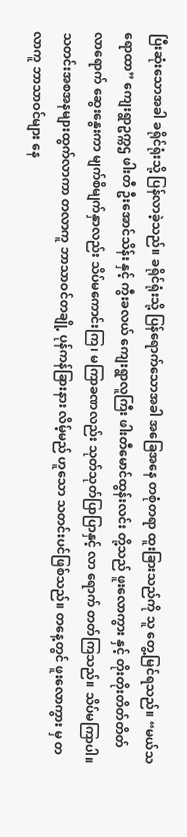ပြီးဆုံးသောအခါ ခရိုင်ရုံးသို့ ပြန်လာခဲ့သည်။ ခရိုင်ရုံးသို့ ပြန်ရောက်သောအခါ အခြေအနေ တစုံတရာ ထူးခြားသည်ကို သူ တွေ့မြင်ရသည်။ “မယ်သရောထာ” ကျေးရွာဥက္ကဌ ဖါးတီ ဦးအောင်သိန်း နှင့် ကွီးခလယ် ကျေးရွာလူကြီး ဖါးတီမောင်ထွန်းလင်း တို့သည် ဖူးလောကွား နှင့် တိုးတိုးတိတ်တိတ် လာရောက် ဆွေးနွေးကာ မျက်စိမျက်နှာလည်း သိပ်မကောင်းကြ၊ မကြာခဏလည်း သုတ်သုတ်ပြာပြာနှင့် လာ ရောက် တတ်ကြသည်။ သိပ်မကြာပါ။
သတင်းအစအနများထွက်လာကာ တလာကူ ဘာသာဝင်တချို့ ပုန်ကန်ခြားနား လိမ့်မည် ဟူသော သတင်းပင်ဖြစ်သည်။ တနေ့တွင် ဖူးလောကွား မှ တလာကူ ဘာသာဝင်များ နေ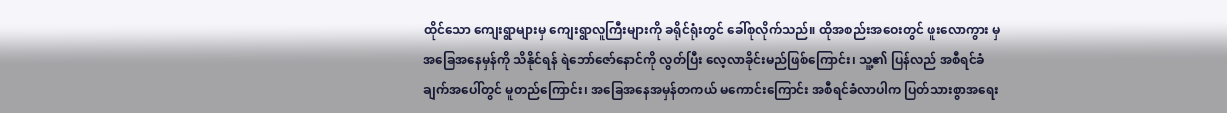ထိုင်သော ကျေးရွာများမှ ကျေးရွာလူကြီးများကို ခရိုင်ရုံးတွင် ခေါ်စုလိုက်သည်။ ထိုအစည်းအဝေးတွင် ဖူးလောကွား မှ အခြေအနေမှန်ကို သိနိုင်ရန် ရဲဘော်ဇော်နောင်ကို လွတ်ပြီး လေ့လာခိုင်းမည်ဖြစ်ကြောင်း၊ သူ့၏ ပြန်လည် အစီရင်ခံချက်အပေါ်တွင် မူတည်ကြောင်း၊ အခြေအနေအမှန်တကယ် မကောင်းကြောင်း အစီရင်ခံလာပါက ပြတ်သားစွာအရေး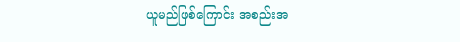ယူမည်ဖြစ်ကြောင်း အစည်းအ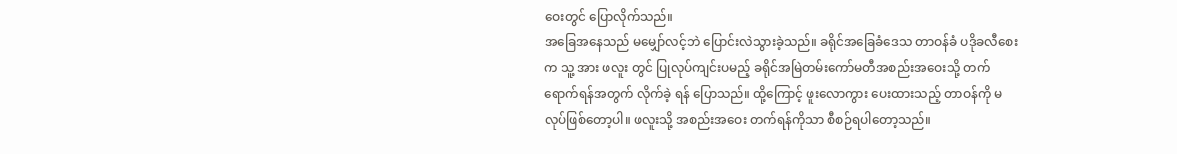ဝေးတွင် ပြောလိုက်သည်။
အခြေအနေသည် မမျှော်လင့်ဘဲ ပြောင်းလဲသွားခဲ့သည်။ ခရိုင်အခြေခံဒေသ တာဝန်ခံ ပဒိုခလီစေး က သူ့ အား ဖလူး တွင် ပြုလုပ်ကျင်းပမည့် ခရိုင်အမြဲတမ်းကော်မတီအစည်းအဝေးသို့ တက်ရောက်ရန်အတွက် လိုက်ခဲ့ ရန် ပြောသည်။ ထို့ကြောင့် ဖူးလောကွား ပေးထားသည့် တာဝန်ကို မလုပ်ဖြစ်တော့ပါ။ ဖလူးသို့ အစည်းအဝေး တက်ရန်ကိုသာ စီစဉ်ရပါတော့သည်။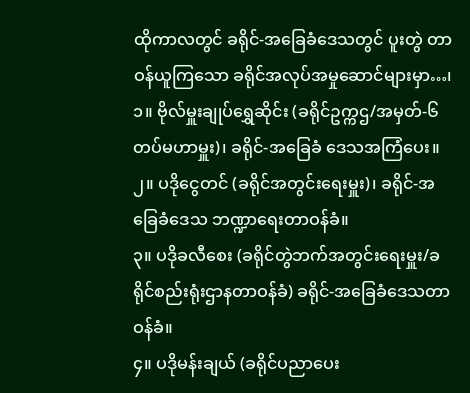ထိုကာလတွင် ခရိုင်-အခြေခံဒေသတွင် ပူးတွဲ တာဝန်ယူကြသော ခရိုင်အလုပ်အမှုဆောင်များမှာ…၊
၁။ ဗိုလ်မှူးချုပ်ရွှေဆိုင်း (ခရိုင်ဥက္ကဌ/အမှတ်-၆ တပ်မဟာမှူး)၊ ခရိုင်-အခြေခံ ဒေသအကြံပေး။
၂။ ပဒိုငွေတင် (ခရိုင်အတွင်းရေးမှူး)၊ ခရိုင်-အခြေခံဒေသ ဘဏ္ဍာရေးတာဝန်ခံ။
၃။ ပဒိုခလီစေး (ခရိုင်တွဲဘက်အတွင်းရေးမှူး/ခရိုင်စည်းရုံးဌာနတာဝန်ခံ) ခရိုင်-အခြေခံဒေသတာဝန်ခံ။
၄။ ပဒိုမန်းချယ် (ခရိုင်ပညာပေး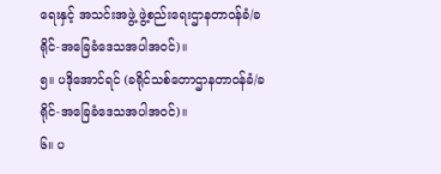ရေးနှင့် အသင်းအဖွဲ့ ဖွဲ့စည်းရေးဌာနတာဝန်ခံ/ခရိုင်-အခြေခံဒေသအပါအဝင်)။
၅။ ပဒိုအောင်ရင် (ခရိုင်သစ်တောဌာနတာဝန်ခံ/ခရိုင်-အခြေခံဒေသအပါအဝင်)။
၆။ ပ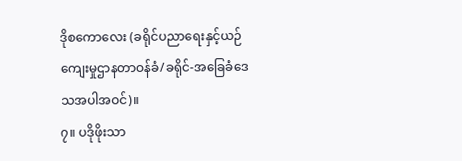ဒိုစကောလေး (ခရိုင်ပညာရေးနှင့်ယဉ်ကျေးမှုဌာနတာဝန်ခံ/ခရိုင်-အခြေခံဒေသအပါအဝင်)။
၇။ ပဒိုဖိုးသာ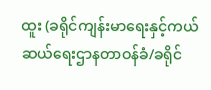ထူး (ခရိုင်ကျန်းမာရေးနှင့်ကယ်ဆယ်ရေးဌာနတာဝန်ခံ/ခရိုင်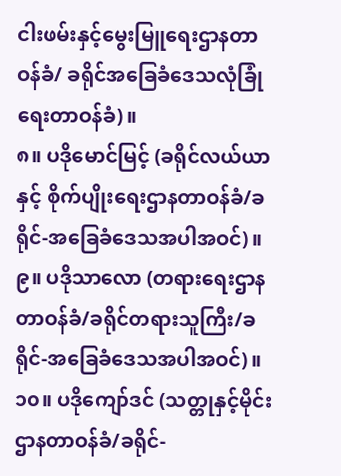ငါးဖမ်းနှင့်မွေးမြူရေးဌာနတာဝန်ခံ/ ခရိုင်အခြေခံဒေသလုံခြုံရေးတာဝန်ခံ)။
၈။ ပဒိုမောင်မြင့် (ခရိုင်လယ်ယာနှင့် စိုက်ပျိုးရေးဌာနတာဝန်ခံ/ခရိုင်-အခြေခံဒေသအပါအဝင်)။
၉။ ပဒိုသာလော (တရားရေးဌာနတာဝန်ခံ/ခရိုင်တရားသူကြီး/ခရိုင်-အခြေခံဒေသအပါအဝင်)။
၁၀။ ပဒိုကျော်ဒင် (သတ္တုနှင့်မိုင်းဌာနတာဝန်ခံ/ခရိုင်-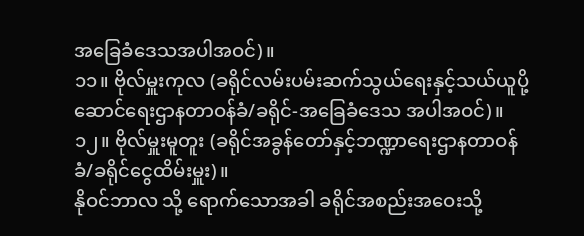အခြေခံဒေသအပါအဝင်)။
၁၁။ ဗိုလ်မှူးကုလ (ခရိုင်လမ်းပမ်းဆက်သွယ်ရေးနှင့်သယ်ယူပို့ဆောင်ရေးဌာနတာဝန်ခံ/ခရိုင်-အခြေခံဒေသ အပါအဝင်)။
၁၂။ ဗိုလ်မှူးမူတူး (ခရိုင်အခွန်တော်နှင့်ဘဏ္ဍာရေးဌာနတာဝန်ခံ/ခရိုင်ငွေထိမ်းမှူး)။
နိုဝင်ဘာလ သို့ ရောက်သောအခါ ခရိုင်အစည်းအဝေးသို့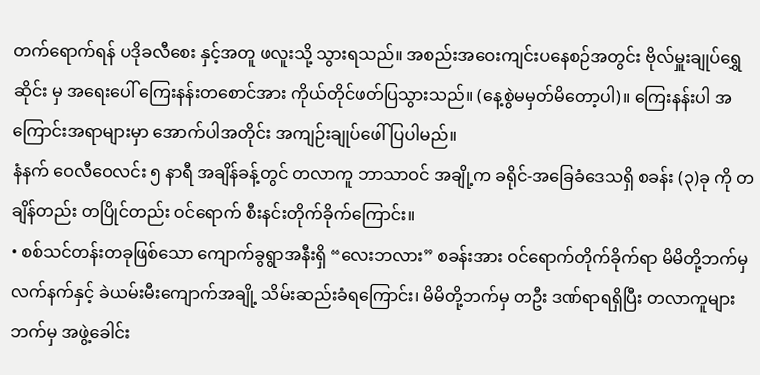တက်ရောက်ရန် ပဒိုခလီစေး နှင့်အတူ ဖလူးသို့ သွားရသည်။ အစည်းအဝေးကျင်းပနေစဉ်အတွင်း ဗိုလ်မှူးချုပ်ရွှေဆိုင်း မှ အရေးပေါ် ကြေးနန်းတစောင်အား ကိုယ်တိုင်ဖတ်ပြသွားသည်။ (နေ့စွဲမမှတ်မိတော့ပါ)။ ကြေးနန်းပါ အကြောင်းအရာများမှာ အောက်ပါအတိုင်း အကျဉ်းချုပ်ဖေါ်ပြပါမည်။
နံနက် ဝေလီဝေလင်း ၅ နာရီ အချိန်ခန့်တွင် တလာကူ ဘာသာဝင် အချို့က ခရိုင်-အခြေခံဒေသရှိ စခန်း (၃)ခု ကို တချိန်တည်း တပြိုင်တည်း ဝင်ရောက် စီးနင်းတိုက်ခိုက်ကြောင်း။
• စစ်သင်တန်းတခုဖြစ်သော ကျောက်ခွရွာအနီးရှိ “လေးဘလား” စခန်းအား ဝင်ရောက်တိုက်ခိုက်ရာ မိမိတို့ဘက်မှ လက်နက်နှင့် ခဲယမ်းမီးကျောက်အချို့ သိမ်းဆည်းခံရကြောင်း၊ မိမိတို့ဘက်မှ တဦး ဒဏ်ရာရရှိပြီး တလာကူများဘက်မှ အဖွဲ့ခေါင်း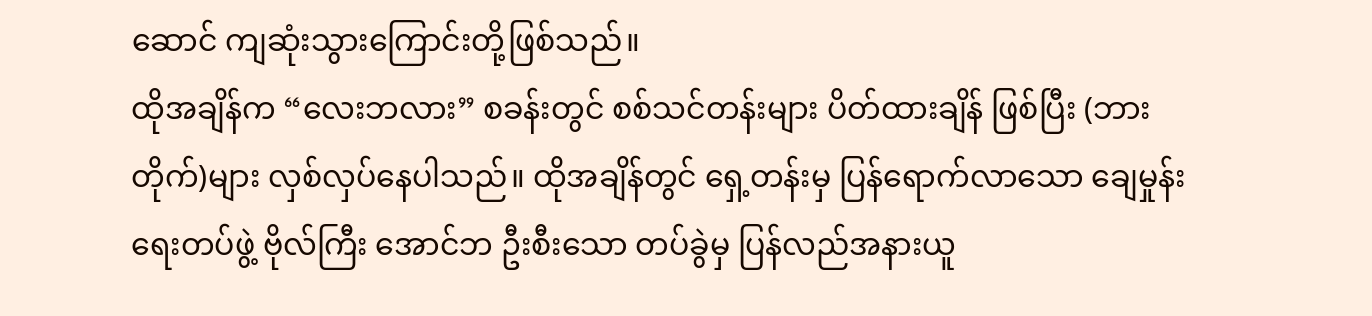ဆောင် ကျဆုံးသွားကြောင်းတို့ဖြစ်သည်။
ထိုအချိန်က “လေးဘလား” စခန်းတွင် စစ်သင်တန်းများ ပိတ်ထားချိန် ဖြစ်ပြီး (ဘားတိုက်)များ လှစ်လှပ်နေပါသည်။ ထိုအချိန်တွင် ရှေ့တန်းမှ ပြန်ရောက်လာသော ချေမှုန်းရေးတပ်ဖွဲ့ ဗိုလ်ကြီး အောင်ဘ ဦးစီးသော တပ်ခွဲမှ ပြန်လည်အနားယူ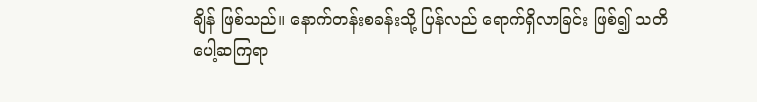ချိန် ဖြစ်သည်။ နောက်တန်းစခန်းသို့ ပြန်လည် ရောက်ရှိလာခြင်း ဖြစ်၍ သတိပေါ့ဆကြရာ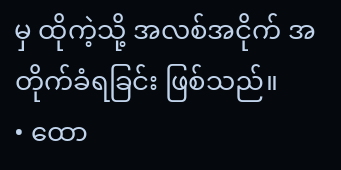မှ ထိုကဲ့သို့ အလစ်အငိုက် အတိုက်ခံရခြင်း ဖြစ်သည်။
• ထော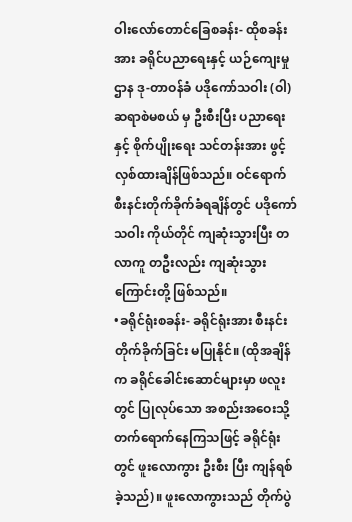ဝါးလော်တောင်ခြေစခန်း- ထိုစခန်းအား ခရိုင်ပညာရေးနှင့် ယဉ်ကျေးမှုဌာန ဒု-တာဝန်ခံ ပဒိုကော်သဝါး (ဝါ) ဆရာစဲမစယ် မှ ဦးစီးပြီး ပညာရေး နှင့် စိုက်ပျိုးရေး သင်တန်းအား ဖွင့်လှစ်ထားချိန်ဖြစ်သည်။ ဝင်ရောက်စီးနင်းတိုက်ခိုက်ခံရချိန်တွင် ပဒိုကော်သဝါး ကိုယ်တိုင် ကျဆုံးသွားပြီး တလာကူ တဦးလည်း ကျဆုံးသွားကြောင်းတို့ ဖြစ်သည်။
•ခရိုင်ရုံးစခန်း- ခရိုင်ရုံးအား စီးနင်းတိုက်ခိုက်ခြင်း မပြုနိုင်။ (ထိုအချိန်က ခရိုင်ခေါင်းဆောင်များမှာ ဖလူးတွင် ပြုလုပ်သော အစည်းအဝေးသို့ တက်ရောက်နေကြသဖြင့် ခရိုင်ရုံးတွင် ဖူးလောကွား ဦးစီး ပြီး ကျန်ရစ်ခဲ့သည်)။ ဖူးလောကွားသည် တိုက်ပွဲ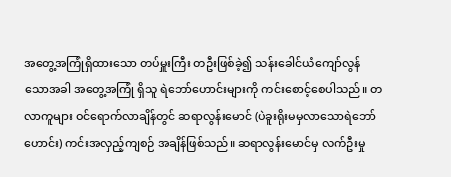အတွေ့အကြုံရှိထားသော တပ်မှူးကြီး တဦးဖြစ်ခဲ့၍ သန်းခေါင်ယံကျော်လွန်သောအခါ အတွေ့အကြုံ ရှိသူ ရဲဘော်ဟောင်းများကို ကင်းစောင့်စေပါသည်။ တလာကူများ ဝင်ရောက်လာချိန်တွင် ဆရာလွန်းမောင် (ပဲခူးရိုးမမှလာသောရဲဘော်ဟောင်း) ကင်းအလှည့်ကျစဉ် အချိန်ဖြစ်သည်။ ဆရာလွန်းမောင်မှ လက်ဦးမှု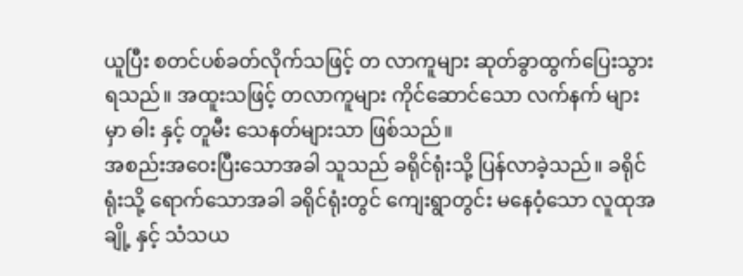ယူပြီး စတင်ပစ်ခတ်လိုက်သဖြင့် တ လာကူများ ဆုတ်ခွာထွက်ပြေးသွားရသည်။ အထူးသဖြင့် တလာကူများ ကိုင်ဆောင်သော လက်နက် များမှာ ဓါး နှင့် တူမီး သေနတ်များသာ ဖြစ်သည်။
အစည်းအဝေးပြီးသောအခါ သူသည် ခရိုင်ရုံးသို့ ပြန်လာခဲ့သည်။ ခရိုင်ရုံးသို့ ရောက်သောအခါ ခရိုင်ရုံးတွင် ကျေးရွာတွင်း မနေဝံ့သော လူထုအချို့ နှင့် သံသယ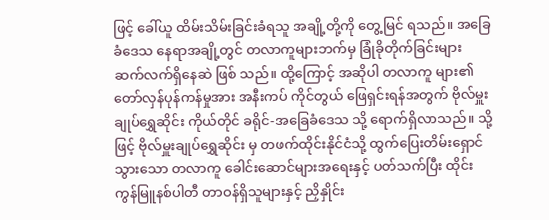ဖြင့် ခေါ်ယူ ထိမ်းသိမ်းခြင်းခံရသူ အချို့တို့ကို တွေ့မြင် ရသည်။ အခြေခံဒေသ နေရာအချို့တွင် တလာကူများဘက်မှ ခြုံခိုတိုက်ခြင်းများ ဆက်လက်ရှိနေဆဲ ဖြစ် သည်။ ထို့ကြောင့် အဆိုပါ တလာကူ များ၏ တော်လှန်ပုန်ကန်မှုအား အနီးကပ် ကိုင်တွယ် ဖြေရှင်းရန်အတွက် ဗိုလ်မှူးချုပ်ရွှေဆိုင်း ကိုယ်တိုင် ခရိုင်-အခြေခံဒေသ သို့ ရောက်ရှိလာသည်။ သို့ဖြင့် ဗိုလ်မှူးချုပ်ရွှေဆိုင်း မှ တဖက်ထိုင်းနိုင်ငံသို့ ထွက်ပြေးတိမ်းရှောင်သွားသော တလာကူ ခေါင်းဆောင်များအရေးနှင့် ပတ်သက်ပြီး ထိုင်း ကွန်မြူနစ်ပါတီ တာဝန်ရှိသူများနှင့် ညှိနှိုင်း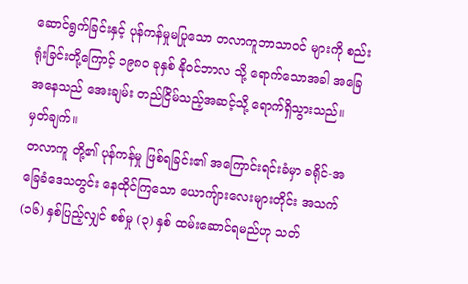ဆောင်ရွက်ခြင်းနှင့် ပုန်ကန်မှုမပြုသော တလာကူဘာသာဝင် များကို စည်းရုံးခြင်းတို့ကြောင့် ၁၉၈၀ ခုနှစ် နိုဝင်ဘာလ သို့ ရောက်သောအခါ အခြေအနေသည် အေးချမ်း တည်ငြိမ်သည့်အဆင့်သို့ ရောက်ရှိသွားသည်။
မှတ်ချက်။
တလာကူ တို့၏ ပုန်ကန်မှု ဖြစ်ရခြင်း၏ အကြောင်းရင်းခံမှာ ခရိုင်-အခြေခံဒေသတွင်း နေထိုင်ကြသော ယောကျ်ားလေးများတိုင်း အသက် (၁၆) နှစ်ပြည့်လျှင် စစ်မှု (၃) နှစ် ထမ်းဆောင်ရမည်ဟု သတ်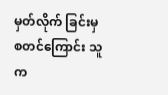မှတ်လိုက် ခြင်းမှ စတင်ကြောင်း သူက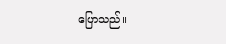ပြောသည်။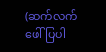(ဆက်လက်ဖေါ်ပြပါ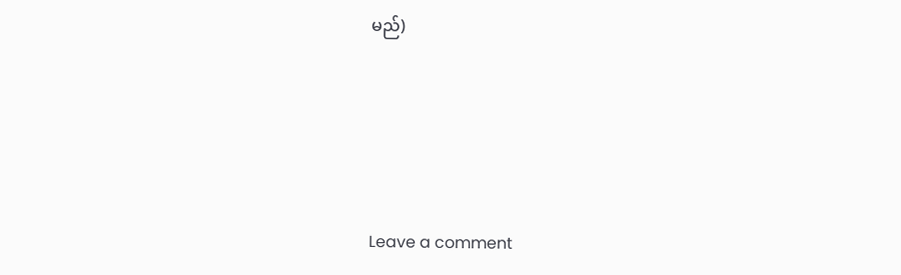မည်)







Leave a comment